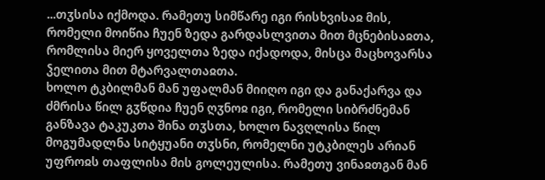...თჳსისა იქმოდა. რამეთუ სიმწარე იგი რისხვისაჲ მის, რომელი მოიწია ჩუენ ზედა გარდასლვითა მით მცნებისაჲთა, რომლისა მიერ ყოველთა ზედა იქადოდა, მისცა მაცხოვარსა ჴელითა მით მტარვალთაჲთა.
ხოლო ტკბილმან მან უფალმან მიიღო იგი და განაქარვა და ძმრისა წილ გჳწდია ჩუენ ღჳნოჲ იგი, რომელი სიბრძნემან განზავა ტაკუკთა შინა თჳსთა, ხოლო ნავღლისა წილ მოგუმადლნა სიტყუანი თჳსნი, რომელნი უტკბილეს არიან უფროჲს თაფლისა მის გოლეულისა. რამეთუ ვინაჲთგან მან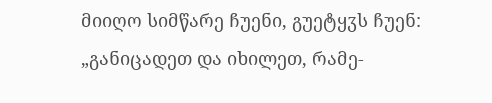მიიღო სიმწარე ჩუენი, გუეტყჳს ჩუენ: „განიცადეთ და იხილეთ, რამე-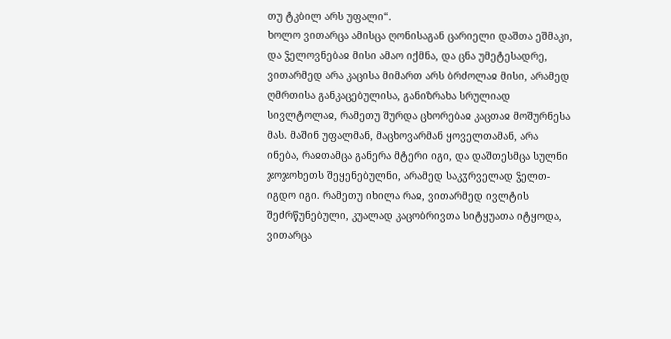თუ ტკბილ არს უფალი“.
ხოლო ვითარცა ამისცა ღონისაგან ცარიელი დაშთა ეშმაკი, და ჴელოვნებაჲ მისი ამაო იქმნა, და ცნა უმეტესადრე, ვითარმედ არა კაცისა მიმართ არს ბრძოლაჲ მისი, არამედ ღმრთისა განკაცებულისა, განიზრახა სრულიად სივლტოლაჲ, რამეთუ შურდა ცხორებაჲ კაცთაჲ მოშურნესა მას. მაშინ უფალმან, მაცხოვარმან ყოველთამან, არა ინება, რაჲთამცა განერა მტერი იგი, და დაშთესმცა სულნი ჯოჯოხეთს შეყენებულნი, არამედ საკჳრველად ჴელთ-იგდო იგი. რამეთუ იხილა რაჲ, ვითარმედ ივლტის შეძრწუნებული, კუალად კაცობრივთა სიტყუათა იტყოდა, ვითარცა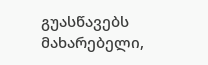გუასწავებს მახარებელი,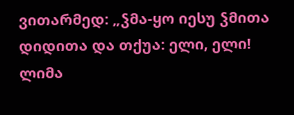ვითარმედ: „ჴმა-ყო იესუ ჴმითა დიდითა და თქუა: ელი, ელი! ლიმა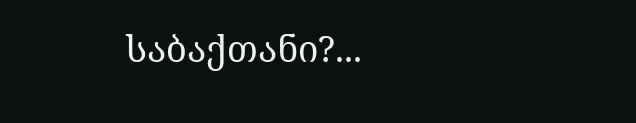საბაქთანი?...